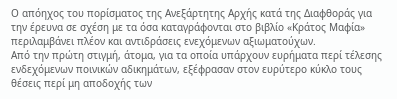Ο απόηχος του πορίσματος της Ανεξάρτητης Αρχής κατά της Διαφθοράς για την έρευνα σε σχέση με τα όσα καταγράφονται στο βιβλίο «Κράτος Μαφία» περιλαμβάνει πλέον και αντιδράσεις ενεχόμενων αξιωματούχων.
Από την πρώτη στιγμή, άτομα, για τα οποία υπάρχουν ευρήματα περί τέλεσης ενδεχόμενων ποινικών αδικημάτων, εξέφρασαν στον ευρύτερο κύκλο τους θέσεις περί μη αποδοχής των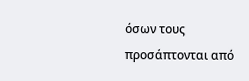όσων τους προσάπτονται από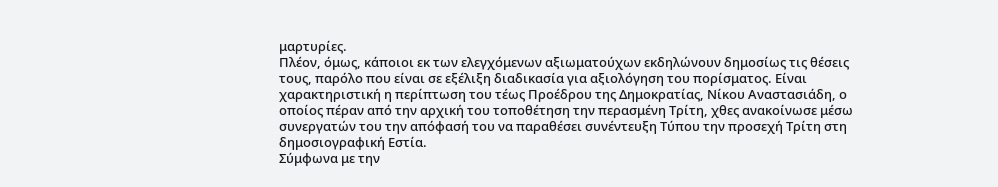μαρτυρίες.
Πλέον, όμως, κάποιοι εκ των ελεγχόμενων αξιωματούχων εκδηλώνουν δημοσίως τις θέσεις τους, παρόλο που είναι σε εξέλιξη διαδικασία για αξιολόγηση του πορίσματος. Είναι χαρακτηριστική η περίπτωση του τέως Προέδρου της Δημοκρατίας, Νίκου Αναστασιάδη, ο οποίος πέραν από την αρχική του τοποθέτηση την περασμένη Τρίτη, χθες ανακοίνωσε μέσω συνεργατών του την απόφασή του να παραθέσει συνέντευξη Τύπου την προσεχή Τρίτη στη δημοσιογραφική Εστία.
Σύμφωνα με την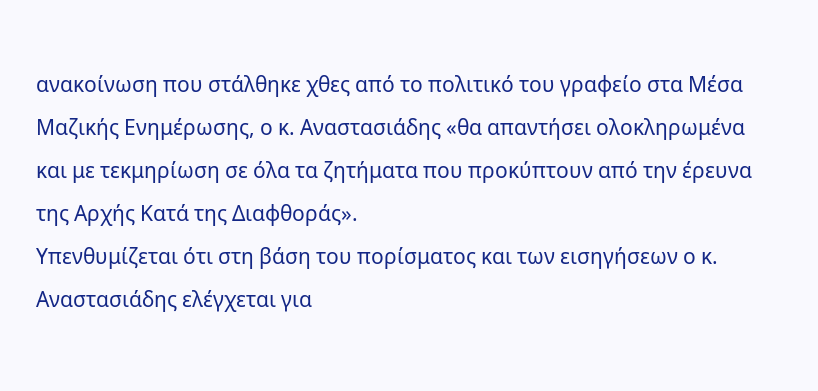ανακοίνωση που στάλθηκε χθες από το πολιτικό του γραφείο στα Μέσα Μαζικής Ενημέρωσης, ο κ. Αναστασιάδης «θα απαντήσει ολοκληρωμένα και με τεκμηρίωση σε όλα τα ζητήματα που προκύπτουν από την έρευνα της Αρχής Κατά της Διαφθοράς».
Υπενθυμίζεται ότι στη βάση του πορίσματος και των εισηγήσεων ο κ. Αναστασιάδης ελέγχεται για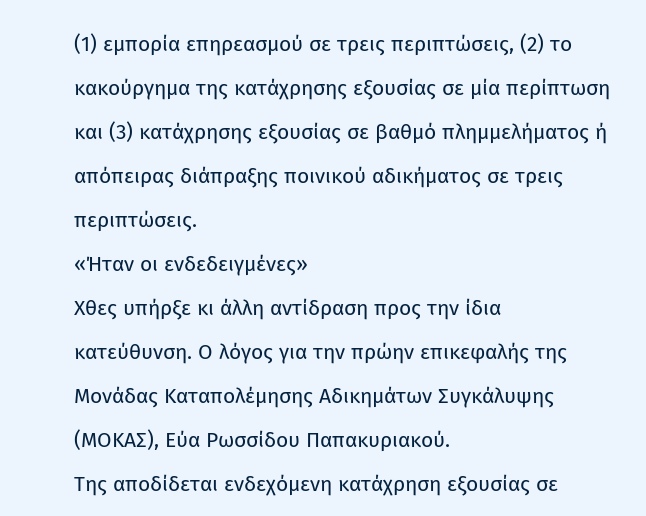(1) εμπορία επηρεασμού σε τρεις περιπτώσεις, (2) το κακούργημα της κατάχρησης εξουσίας σε μία περίπτωση και (3) κατάχρησης εξουσίας σε βαθμό πλημμελήματος ή απόπειρας διάπραξης ποινικού αδικήματος σε τρεις περιπτώσεις.
«Ήταν οι ενδεδειγμένες»
Χθες υπήρξε κι άλλη αντίδραση προς την ίδια κατεύθυνση. Ο λόγος για την πρώην επικεφαλής της Μονάδας Καταπολέμησης Αδικημάτων Συγκάλυψης (ΜΟΚΑΣ), Εύα Ρωσσίδου Παπακυριακού.
Της αποδίδεται ενδεχόμενη κατάχρηση εξουσίας σε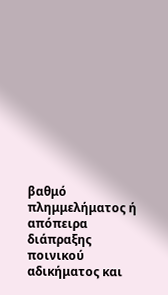βαθμό πλημμελήματος ή απόπειρα διάπραξης ποινικού αδικήματος και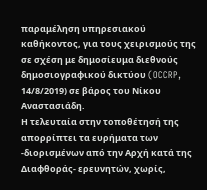παραμέληση υπηρεσιακού καθήκοντος, για τους χειρισμούς της σε σχέση με δημοσίευμα διεθνούς δημοσιογραφικού δικτύου (OCCRP, 14/8/2019) σε βάρος του Νίκου Αναστασιάδη.
Η τελευταία στην τοποθέτησή της απορρίπτει τα ευρήματα των -διορισμένων από την Αρχή κατά της Διαφθοράς- ερευνητών, χωρίς,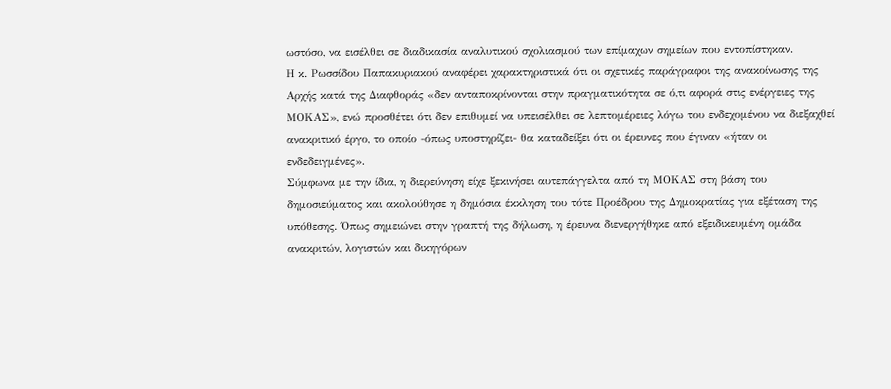ωστόσο, να εισέλθει σε διαδικασία αναλυτικού σχολιασμού των επίμαχων σημείων που εντοπίστηκαν.
Η κ. Ρωσσίδου Παπακυριακού αναφέρει χαρακτηριστικά ότι οι σχετικές παράγραφοι της ανακοίνωσης της Αρχής κατά της Διαφθοράς «δεν ανταποκρίνονται στην πραγματικότητα σε ό,τι αφορά στις ενέργειες της ΜΟΚΑΣ», ενώ προσθέτει ότι δεν επιθυμεί να υπεισέλθει σε λεπτομέρειες λόγω του ενδεχομένου να διεξαχθεί ανακριτικό έργο, το οποίο -όπως υποστηρίζει- θα καταδείξει ότι οι έρευνες που έγιναν «ήταν οι ενδεδειγμένες».
Σύμφωνα με την ίδια, η διερεύνηση είχε ξεκινήσει αυτεπάγγελτα από τη ΜΟΚΑΣ στη βάση του δημοσιεύματος και ακολούθησε η δημόσια έκκληση του τότε Προέδρου της Δημοκρατίας για εξέταση της υπόθεσης. Όπως σημειώνει στην γραπτή της δήλωση, η έρευνα διενεργήθηκε από εξειδικευμένη ομάδα ανακριτών, λογιστών και δικηγόρων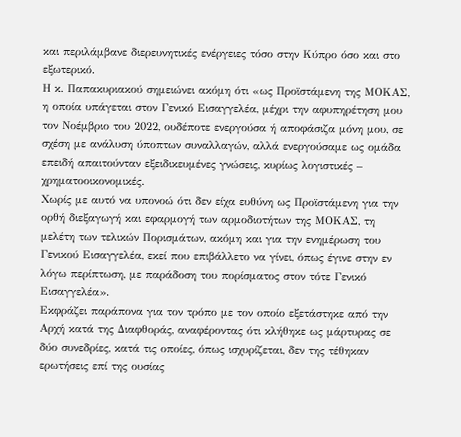και περιλάμβανε διερευνητικές ενέργειες τόσο στην Κύπρο όσο και στο εξωτερικό.
Η κ. Παπακυριακού σημειώνει ακόμη ότι «ως Προϊστάμενη της ΜΟΚΑΣ, η οποία υπάγεται στον Γενικό Εισαγγελέα, μέχρι την αφυπηρέτηση μου τον Νοέμβριο του 2022, ουδέποτε ενεργούσα ή αποφάσιζα μόνη μου, σε σχέση με ανάλυση ύποπτων συναλλαγών, αλλά ενεργούσαμε ως ομάδα επειδή απαιτούνταν εξειδικευμένες γνώσεις, κυρίως λογιστικές – χρηματοοικονομικές.
Χωρίς με αυτό να υπονοώ ότι δεν είχα ευθύνη ως Προϊστάμενη για την ορθή διεξαγωγή και εφαρμογή των αρμοδιοτήτων της ΜΟΚΑΣ, τη μελέτη των τελικών Πορισμάτων, ακόμη και για την ενημέρωση του Γενικού Εισαγγελέα, εκεί που επιβάλλετο να γίνει, όπως έγινε στην εν λόγω περίπτωση, με παράδοση του πορίσματος στον τότε Γενικό Εισαγγελέα».
Εκφράζει παράπονα για τον τρόπο με τον οποίο εξετάστηκε από την Αρχή κατά της Διαφθοράς, αναφέροντας ότι κλήθηκε ως μάρτυρας σε δύο συνεδρίες, κατά τις οποίες, όπως ισχυρίζεται, δεν της τέθηκαν ερωτήσεις επί της ουσίας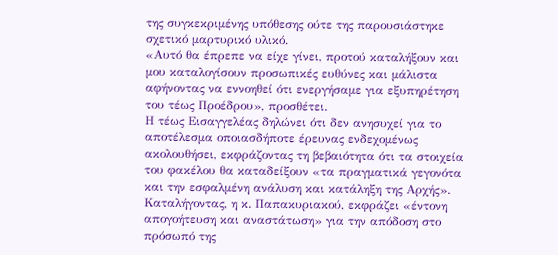της συγκεκριμένης υπόθεσης ούτε της παρουσιάστηκε σχετικό μαρτυρικό υλικό.
«Αυτό θα έπρεπε να είχε γίνει, προτού καταλήξουν και μου καταλογίσουν προσωπικές ευθύνες και μάλιστα αφήνοντας να εννοηθεί ότι ενεργήσαμε για εξυπηρέτηση του τέως Προέδρου», προσθέτει.
Η τέως Εισαγγελέας δηλώνει ότι δεν ανησυχεί για το αποτέλεσμα οποιασδήποτε έρευνας ενδεχομένως ακολουθήσει, εκφράζοντας τη βεβαιότητα ότι τα στοιχεία του φακέλου θα καταδείξουν «τα πραγματικά γεγονότα και την εσφαλμένη ανάλυση και κατάληξη της Αρχής».
Καταλήγοντας, η κ. Παπακυριακού, εκφράζει «έντονη απογοήτευση και αναστάτωση» για την απόδοση στο πρόσωπό της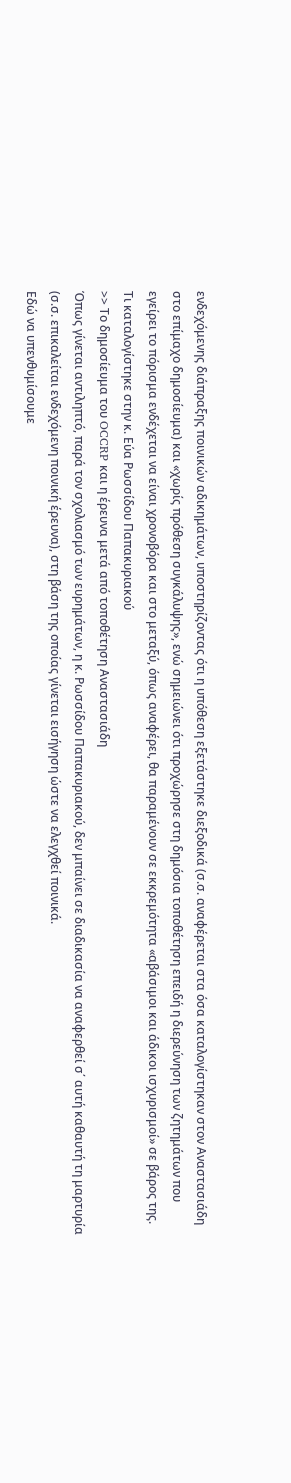ενδεχόμενης διάπραξης ποινικών αδικημάτων, υποστηρίζοντας ότι η υπόθεση εξετάστηκε διεξοδικά (σ.σ. αναφέρεται στα όσα καταλογίστηκαν στον Αναστασιάδη στο επίμαχο δημοσίευμα) και «χωρίς πρόθεση συγκάλυψης», ενώ σημειώνει ότι προχώρησε στη δημόσια τοποθέτηση επειδή η διερεύνηση των ζητημάτων που εγείρει το πόρισμα ενδέχεται να είναι χρονοβόρα και στο μεταξύ, όπως αναφέρει, θα παραμένουν σε εκκρεμότητα «αβάσιμοι και άδικοι ισχυρισμοί» σε βάρος της.
Τι καταλογίστηκε στην κ. Εύα Ρωσσίδου Παπακυριακού
>> Το δημοσίευμα του OCCRP και η έρευνα μετά από τοποθέτηση Αναστασιάδη
Όπως γίνεται αντιληπτό, παρά τον σχολιασμό των ευρημάτων, η κ. Ρωσσίδου Παπακυριακού, δεν μπαίνει σε διαδικασία να αναφερθεί σ΄ αυτή καθαυτή τη μαρτυρία (σ.σ. επικαλείται ενδεχόμενη ποινική έρευνα), στη βάση της οποίας γίνεται εισήγηση ώστε να ελεγχθεί ποινικά.
Εδώ να υπενθυμίσουμε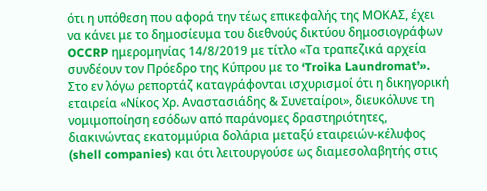ότι η υπόθεση που αφορά την τέως επικεφαλής της ΜΟΚΑΣ, έχει να κάνει με το δημοσίευμα του διεθνούς δικτύου δημοσιογράφων OCCRP ημερομηνίας 14/8/2019 με τίτλο «Τα τραπεζικά αρχεία συνδέουν τον Πρόεδρο της Κύπρου με το ‘Troika Laundromat’».
Στο εν λόγω ρεπορτάζ καταγράφονται ισχυρισμοί ότι η δικηγορική εταιρεία «Νίκος Χρ. Αναστασιάδης & Συνεταίροι», διευκόλυνε τη νομιμοποίηση εσόδων από παράνομες δραστηριότητες, διακινώντας εκατομμύρια δολάρια μεταξύ εταιρειών-κέλυφος (shell companies) και ότι λειτουργούσε ως διαμεσολαβητής στις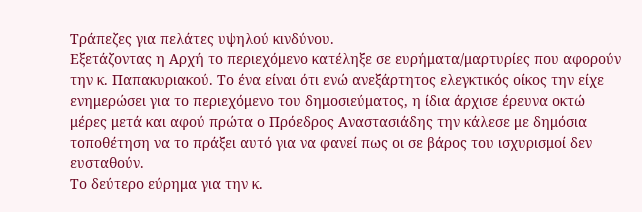Τράπεζες για πελάτες υψηλού κινδύνου.
Εξετάζοντας η Αρχή το περιεχόμενο κατέληξε σε ευρήματα/μαρτυρίες που αφορούν την κ. Παπακυριακού. Το ένα είναι ότι ενώ ανεξάρτητος ελεγκτικός οίκος την είχε ενημερώσει για το περιεχόμενο του δημοσιεύματος, η ίδια άρχισε έρευνα οκτώ μέρες μετά και αφού πρώτα ο Πρόεδρος Αναστασιάδης την κάλεσε με δημόσια τοποθέτηση να το πράξει αυτό για να φανεί πως οι σε βάρος του ισχυρισμοί δεν ευσταθούν.
Το δεύτερο εύρημα για την κ.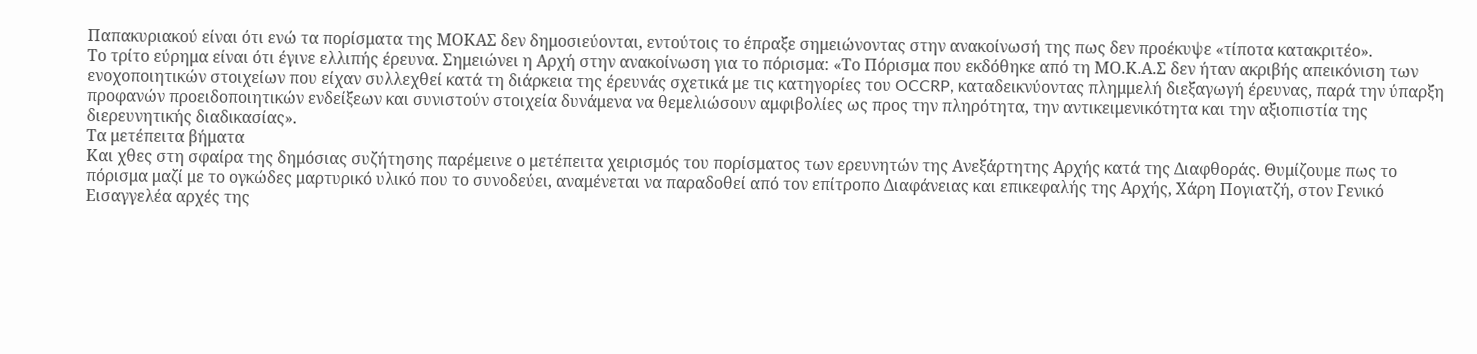Παπακυριακού είναι ότι ενώ τα πορίσματα της ΜΟΚΑΣ δεν δημοσιεύονται, εντούτοις το έπραξε σημειώνοντας στην ανακοίνωσή της πως δεν προέκυψε «τίποτα κατακριτέο».
Το τρίτο εύρημα είναι ότι έγινε ελλιπής έρευνα. Σημειώνει η Αρχή στην ανακοίνωση για το πόρισμα: «Το Πόρισμα που εκδόθηκε από τη ΜΟ.Κ.Α.Σ δεν ήταν ακριβής απεικόνιση των ενοχοποιητικών στοιχείων που είχαν συλλεχθεί κατά τη διάρκεια της έρευνάς σχετικά με τις κατηγορίες του OCCRP, καταδεικνύοντας πλημμελή διεξαγωγή έρευνας, παρά την ύπαρξη προφανών προειδοποιητικών ενδείξεων και συνιστούν στοιχεία δυνάμενα να θεμελιώσουν αμφιβολίες ως προς την πληρότητα, την αντικειμενικότητα και την αξιοπιστία της διερευνητικής διαδικασίας».
Τα μετέπειτα βήματα
Και χθες στη σφαίρα της δημόσιας συζήτησης παρέμεινε ο μετέπειτα χειρισμός του πορίσματος των ερευνητών της Ανεξάρτητης Αρχής κατά της Διαφθοράς. Θυμίζουμε πως το πόρισμα μαζί με το ογκώδες μαρτυρικό υλικό που το συνοδεύει, αναμένεται να παραδοθεί από τον επίτροπο Διαφάνειας και επικεφαλής της Αρχής, Χάρη Πογιατζή, στον Γενικό Εισαγγελέα αρχές της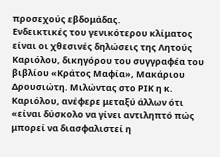προσεχούς εβδομάδας.
Ενδεικτικές του γενικότερου κλίματος είναι οι χθεσινές δηλώσεις της Λητούς Καριόλου, δικηγόρου του συγγραφέα του βιβλίου «Κράτος Μαφία», Μακάριου Δρουσιώτη. Μιλώντας στο ΡΙΚ η κ. Καριόλου, ανέφερε μεταξύ άλλων ότι «είναι δύσκολο να γίνει αντιληπτό πώς μπορεί να διασφαλιστεί η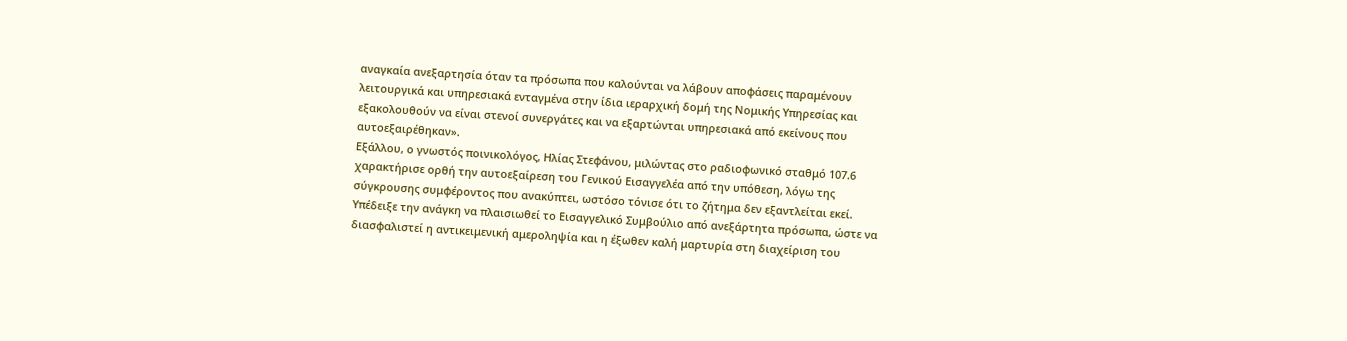αναγκαία ανεξαρτησία όταν τα πρόσωπα που καλούνται να λάβουν αποφάσεις παραμένουν λειτουργικά και υπηρεσιακά ενταγμένα στην ίδια ιεραρχική δομή της Νομικής Υπηρεσίας και εξακολουθούν να είναι στενοί συνεργάτες και να εξαρτώνται υπηρεσιακά από εκείνους που αυτοεξαιρέθηκαν».
Εξάλλου, ο γνωστός ποινικολόγος, Ηλίας Στεφάνου, μιλώντας στο ραδιοφωνικό σταθμό 107.6 χαρακτήρισε ορθή την αυτοεξαίρεση του Γενικού Εισαγγελέα από την υπόθεση, λόγω της σύγκρουσης συμφέροντος που ανακύπτει, ωστόσο τόνισε ότι το ζήτημα δεν εξαντλείται εκεί. Υπέδειξε την ανάγκη να πλαισιωθεί το Εισαγγελικό Συμβούλιο από ανεξάρτητα πρόσωπα, ώστε να διασφαλιστεί η αντικειμενική αμεροληψία και η έξωθεν καλή μαρτυρία στη διαχείριση του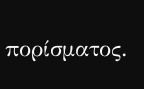πορίσματος.